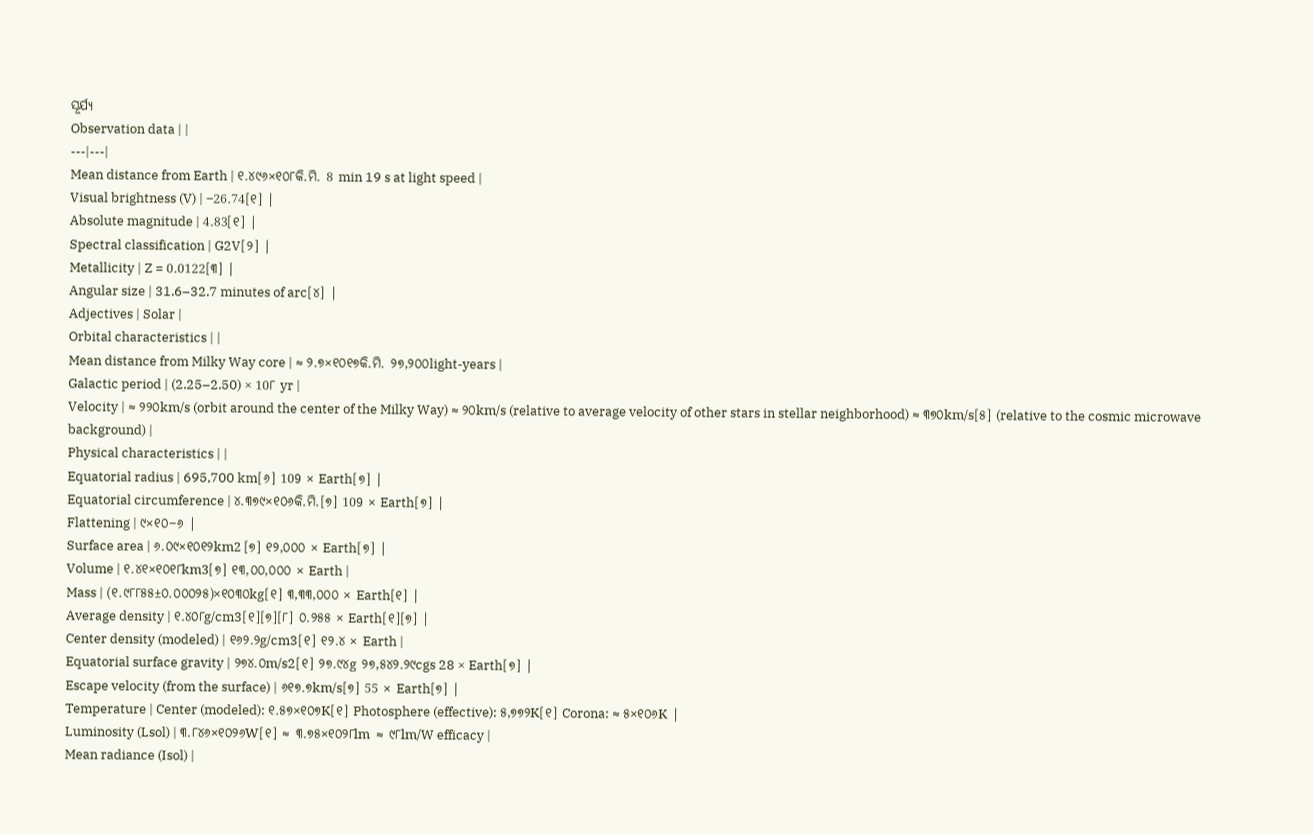ସୂର୍ଯ୍ୟ
Observation data | |
---|---|
Mean distance from Earth | ୧.୪୯୬×୧୦୮କି.ମି. 8 min 19 s at light speed |
Visual brightness (V) | −26.74[୧] |
Absolute magnitude | 4.83[୧] |
Spectral classification | G2V[୨] |
Metallicity | Z = 0.0122[୩] |
Angular size | 31.6–32.7 minutes of arc[୪] |
Adjectives | Solar |
Orbital characteristics | |
Mean distance from Milky Way core | ≈ ୨.୭×୧୦୧୭କି.ମି. ୨୭,୨୦୦light-years |
Galactic period | (2.25–2.50) × 10୮ yr |
Velocity | ≈ ୨୨୦km/s (orbit around the center of the Milky Way) ≈ ୨୦km/s (relative to average velocity of other stars in stellar neighborhood) ≈ ୩୭୦km/s[୫] (relative to the cosmic microwave background) |
Physical characteristics | |
Equatorial radius | 695,700 km[୬] 109 × Earth[୭] |
Equatorial circumference | ୪.୩୭୯×୧୦୬କି.ମି.[୭] 109 × Earth[୭] |
Flattening | ୯×୧୦−୬ |
Surface area | ୬.୦୯×୧୦୧୨km2 [୭] ୧୨,୦୦୦ × Earth[୭] |
Volume | ୧.୪୧×୧୦୧୮km3[୭] ୧୩,୦୦,୦୦୦ × Earth |
Mass | (୧.୯୮୮୫୫±୦.୦୦୦୨୫)×୧୦୩୦kg[୧] ୩,୩୩,୦୦୦ × Earth[୧] |
Average density | ୧.୪୦୮g/cm3[୧][୭][୮] ୦.୨୫୫ × Earth[୧][୭] |
Center density (modeled) | ୧୬୨.୨g/cm3[୧] ୧୨.୪ × Earth |
Equatorial surface gravity | ୨୭୪.୦m/s2[୧] ୨୭.୯୪g ୨୭,୫୪୨.୨୯cgs 28 × Earth[୭] |
Escape velocity (from the surface) | ୬୧୭.୭km/s[୭] 55 × Earth[୭] |
Temperature | Center (modeled): ୧.୫୭×୧୦୭K[୧] Photosphere (effective): ୫,୭୭୨K[୧] Corona: ≈ ୫×୧୦୬K |
Luminosity (Lsol) | ୩.୮୪୬×୧୦୨୬W[୧] ≈ ୩.୭୫×୧୦୨୮lm ≈ ୯୮lm/W efficacy |
Mean radiance (Isol) |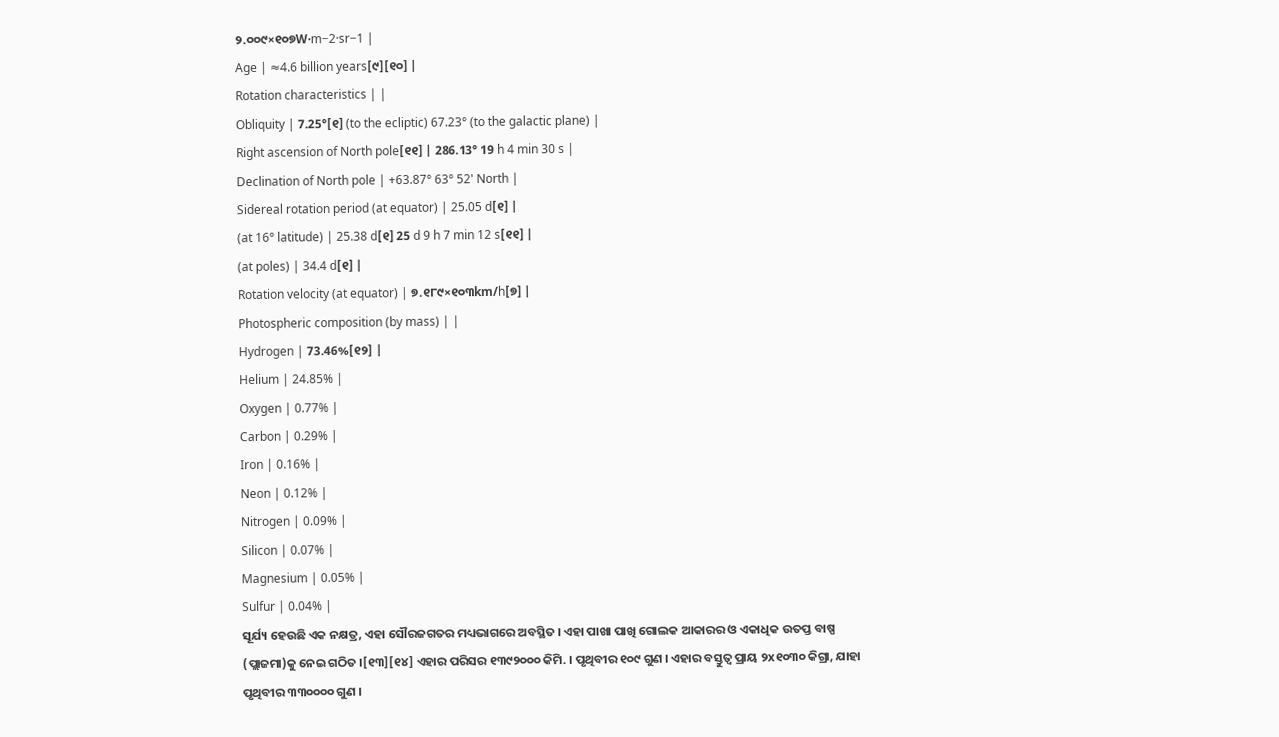୨.୦୦୯×୧୦୭W·m−2·sr−1 |
Age | ≈4.6 billion years[୯][୧୦] |
Rotation characteristics | |
Obliquity | 7.25°[୧] (to the ecliptic) 67.23° (to the galactic plane) |
Right ascension of North pole[୧୧] | 286.13° 19 h 4 min 30 s |
Declination of North pole | +63.87° 63° 52' North |
Sidereal rotation period (at equator) | 25.05 d[୧] |
(at 16° latitude) | 25.38 d[୧] 25 d 9 h 7 min 12 s[୧୧] |
(at poles) | 34.4 d[୧] |
Rotation velocity (at equator) | ୭.୧୮୯×୧୦୩km/h[୭] |
Photospheric composition (by mass) | |
Hydrogen | 73.46%[୧୨] |
Helium | 24.85% |
Oxygen | 0.77% |
Carbon | 0.29% |
Iron | 0.16% |
Neon | 0.12% |
Nitrogen | 0.09% |
Silicon | 0.07% |
Magnesium | 0.05% |
Sulfur | 0.04% |
ସୂର୍ଯ୍ୟ ହେଉଛି ଏକ ନକ୍ଷତ୍ର, ଏହା ସୌରଜଗତର ମଧ୍ୟଭାଗରେ ଅବସ୍ଥିତ । ଏହା ପାଖା ପାଖି ଗୋଲକ ଆକାରର ଓ ଏକାଧିକ ଉତପ୍ତ ବାଷ୍ପ (ପ୍ଲାଜମା)କୁ ନେଇ ଗଠିତ ।[୧୩][୧୪] ଏହାର ପରିସର ୧୩୯୨୦୦୦ କିମି. । ପୃଥିବୀର ୧୦୯ ଗୁଣ । ଏହାର ବସ୍ତୁତ୍ୱ ପ୍ରାୟ ୨x୧୦୩୦ କିଗ୍ରା, ଯାହା ପୃଥିବୀର ୩୩୦୦୦୦ ଗୁଣ ।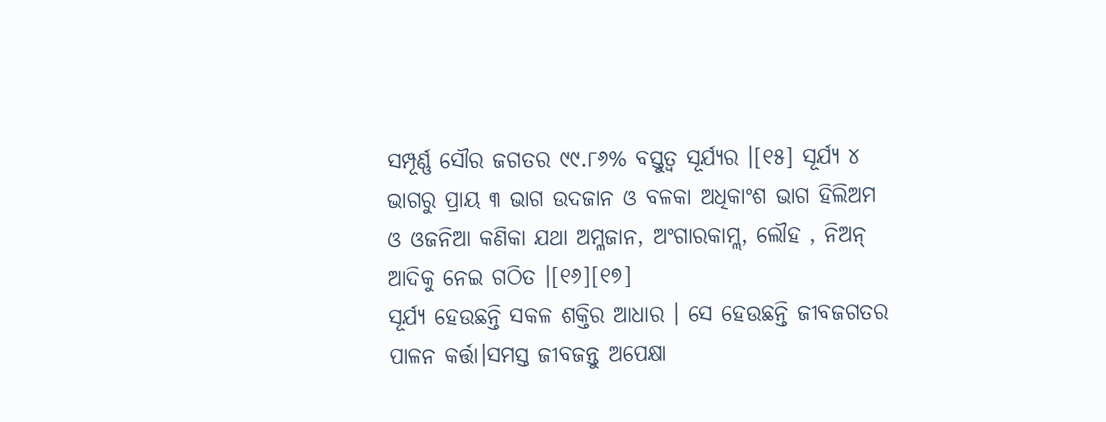ସମ୍ପୂର୍ଣ୍ଣ ସୌର ଜଗତର ୯୯.୮୬% ବସ୍ତୁତ୍ୱ ସୂର୍ଯ୍ୟର ।[୧୫] ସୂର୍ଯ୍ୟ ୪ ଭାଗରୁ ପ୍ରାୟ ୩ ଭାଗ ଉଦଜାନ ଓ ବଳକା ଅଧିକାଂଶ ଭାଗ ହିଲିଅମ ଓ ଓଜନିଆ କଣିକା ଯଥା ଅମ୍ଳଜାନ, ଅଂଗାରକାମ୍ଲ, ଲୌହ , ନିଅନ୍ ଆଦିକୁ ନେଇ ଗଠିତ ।[୧୬][୧୭]
ସୂର୍ଯ୍ୟ ହେଉଛନ୍ତି ସକଳ ଶକ୍ତିର ଆଧାର । ସେ ହେଉଛନ୍ତି ଜୀବଜଗତର ପାଳନ କର୍ତ୍ତା।ସମସ୍ତ ଜୀବଜନ୍ତୁ ଅପେକ୍ଷା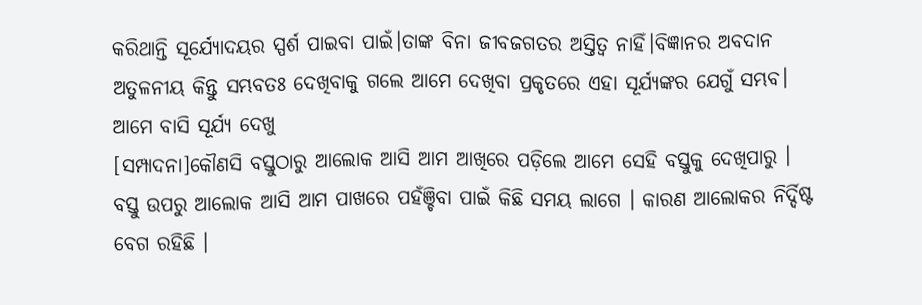କରିଥାନ୍ତି ସୂର୍ଯ୍ୟୋଦୟର ସ୍ପର୍ଶ ପାଇବା ପାଇଁ।ତାଙ୍କ ବିନା ଜୀବଜଗତର ଅସ୍ତିତ୍ୱ ନାହିଁ।ବିଜ୍ଞାନର ଅବଦାନ ଅତୁଳନୀୟ କିନ୍ତୁ ସମ୍ଭବତଃ ଦେଖିବାକୁ ଗଲେ ଆମେ ଦେଖିବା ପ୍ରକୃତରେ ଏହା ସୂର୍ଯ୍ୟଙ୍କର ଯେଗୁଁ ସମ୍ଭବ।
ଆମେ ବାସି ସୂର୍ଯ୍ୟ ଦେଖୁ
[ସମ୍ପାଦନା]କୌଣସି ବସ୍ତୁଠାରୁ ଆଲୋକ ଆସି ଆମ ଆଖିରେ ପଡ଼ିଲେ ଆମେ ସେହି ବସ୍ତୁକୁ ଦେଖିପାରୁ । ବସ୍ତୁ ଉପରୁ ଆଲୋକ ଆସି ଆମ ପାଖରେ ପହଁଞ୍ଚିବା ପାଇଁ କିଛି ସମୟ ଲାଗେ । କାରଣ ଆଲୋକର ନିର୍ଦ୍ଦିଷ୍ଟ ବେଗ ରହିଛି ।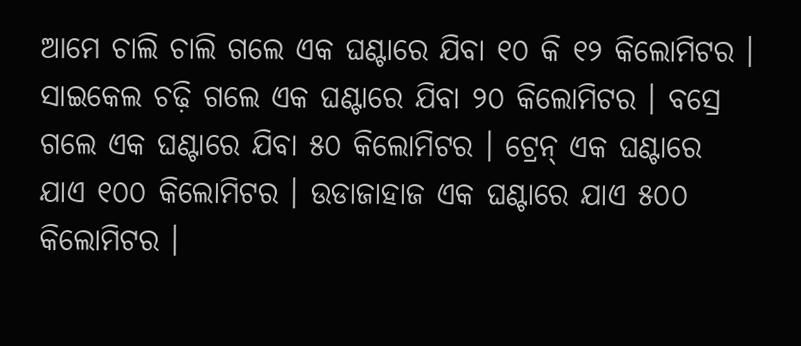ଆମେ ଚାଲି ଚାଲି ଗଲେ ଏକ ଘଣ୍ଟାରେ ଯିବା ୧୦ କି ୧୨ କିଲୋମିଟର । ସାଇକେଲ ଚଢ଼ି ଗଲେ ଏକ ଘଣ୍ଟାରେ ଯିବା ୨୦ କିଲୋମିଟର । ବସ୍ରେ ଗଲେ ଏକ ଘଣ୍ଟାରେ ଯିବା ୫୦ କିଲୋମିଟର । ଟ୍ରେନ୍ ଏକ ଘଣ୍ଟାରେ ଯାଏ ୧୦୦ କିଲୋମିଟର । ଉଡାଜାହାଜ ଏକ ଘଣ୍ଟାରେ ଯାଏ ୫୦୦ କିଲୋମିଟର ।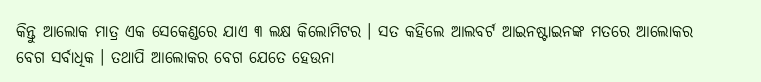କିନ୍ତୁ ଆଲୋକ ମାତ୍ର ଏକ ସେକେଣ୍ଡରେ ଯାଏ ୩ ଲକ୍ଷ କିଲୋମିଟର । ସତ କହିଲେ ଆଲବର୍ଟ ଆଇନଷ୍ଟାଇନଙ୍କ ମତରେ ଆଲୋକର ବେଗ ସର୍ବାଧିକ । ତଥାପି ଆଲୋକର ବେଗ ଯେତେ ହେଉନା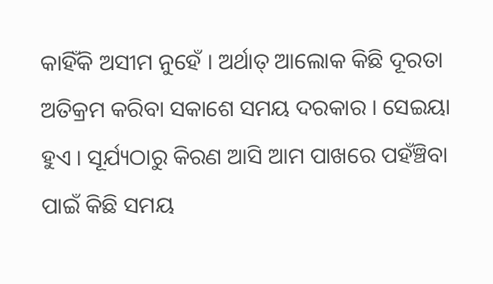କାହିଁକି ଅସୀମ ନୁହେଁ । ଅର୍ଥାତ୍ ଆଲୋକ କିଛି ଦୂରତା ଅତିକ୍ରମ କରିବା ସକାଶେ ସମୟ ଦରକାର । ସେଇୟା ହୁଏ । ସୂର୍ଯ୍ୟଠାରୁ କିରଣ ଆସି ଆମ ପାଖରେ ପହଁଞ୍ଚିବା ପାଇଁ କିଛି ସମୟ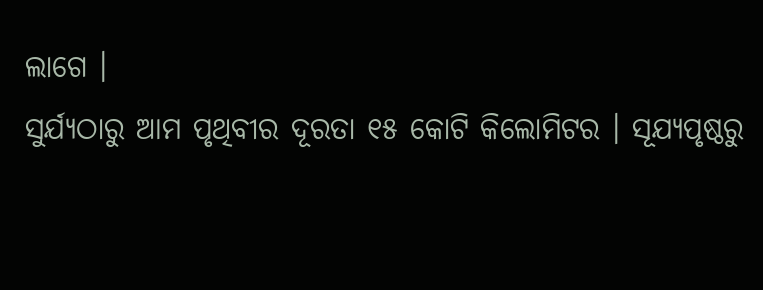ଲାଗେ ।
ସୁର୍ଯ୍ୟଠାରୁ ଆମ ପୃଥିବୀର ଦୂରତା ୧୫ କୋଟି କିଲୋମିଟର । ସୂଯ୍ୟପୃଷ୍ଠରୁ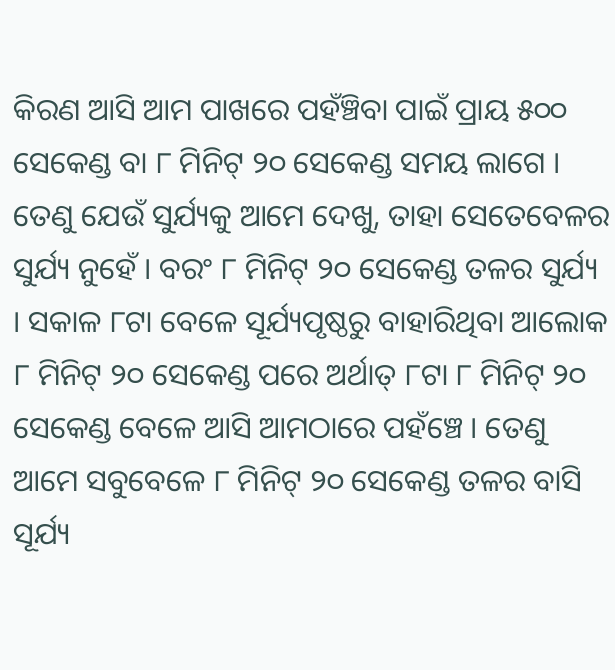କିରଣ ଆସି ଆମ ପାଖରେ ପହଁଞ୍ଚିବା ପାଇଁ ପ୍ରାୟ ୫୦୦ ସେକେଣ୍ଡ ବା ୮ ମିନିଟ୍ ୨୦ ସେକେଣ୍ଡ ସମୟ ଲାଗେ । ତେଣୁ ଯେଉଁ ସୁର୍ଯ୍ୟକୁ ଆମେ ଦେଖୁ, ତାହା ସେତେବେଳର ସୁର୍ଯ୍ୟ ନୁହେଁ । ବରଂ ୮ ମିନିଟ୍ ୨୦ ସେକେଣ୍ଡ ତଳର ସୁର୍ଯ୍ୟ । ସକାଳ ୮ଟା ବେଳେ ସୂର୍ଯ୍ୟପୃଷ୍ଠରୁ ବାହାରିଥିବା ଆଲୋକ ୮ ମିନିଟ୍ ୨୦ ସେକେଣ୍ଡ ପରେ ଅର୍ଥାତ୍ ୮ଟା ୮ ମିନିଟ୍ ୨୦ ସେକେଣ୍ଡ ବେଳେ ଆସି ଆମଠାରେ ପହଁଞ୍ଚେ । ତେଣୁ ଆମେ ସବୁବେଳେ ୮ ମିନିଟ୍ ୨୦ ସେକେଣ୍ଡ ତଳର ବାସି ସୂର୍ଯ୍ୟ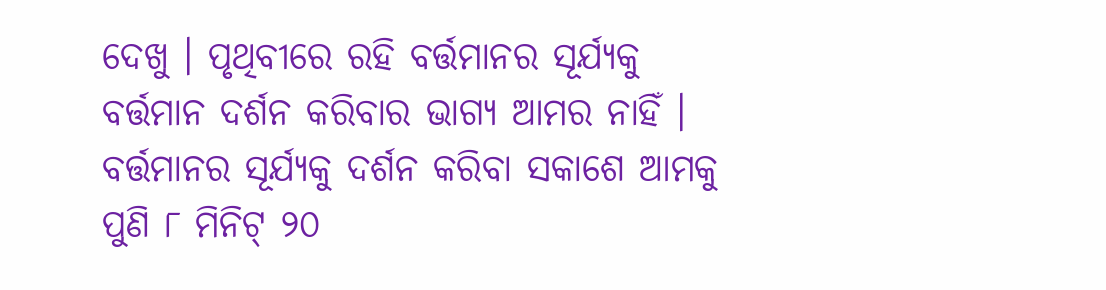ଦେଖୁ । ପୃଥିବୀରେ ରହି ବର୍ତ୍ତମାନର ସୂର୍ଯ୍ୟକୁ ବର୍ତ୍ତମାନ ଦର୍ଶନ କରିବାର ଭାଗ୍ୟ ଆମର ନାହିଁ । ବର୍ତ୍ତମାନର ସୂର୍ଯ୍ୟକୁ ଦର୍ଶନ କରିବା ସକାଶେ ଆମକୁ ପୁଣି ୮ ମିନିଟ୍ ୨୦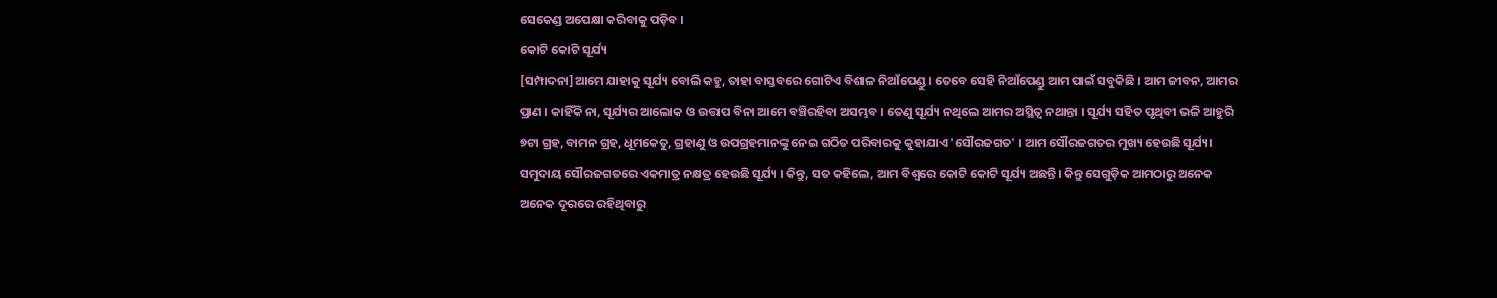ସେକେଣ୍ଡ ଅପେକ୍ଷା କରିବାକୁ ପଡ଼ିବ ।
କୋଟି କୋଟି ସୂର୍ଯ୍ୟ
[ସମ୍ପାଦନା]ଆମେ ଯାହାକୁ ସୂର୍ଯ୍ୟ ବୋଲି କହୁ, ତାହା ବାସ୍ତବରେ ଗୋଟିଏ ବିଶାଳ ନିଆଁପେଣ୍ଡୁ । ତେବେ ସେହି ନିଆଁପେଣ୍ଡୁ ଆମ ପାଇଁ ସବୁକିଛି । ଆମ ଜୀବନ, ଆମର ପ୍ରାଣ । କାହିଁକି ନା, ସୂର୍ଯ୍ୟର ଆଲୋକ ଓ ଉତ୍ତାପ ବିନା ଆମେ ବଞ୍ଚିରହିବା ଅସମ୍ଭବ । ତେଣୁ ସୂର୍ଯ୍ୟ ନଥିଲେ ଆମର ଅସ୍ଥିତ୍ୱ ନଥାନ୍ତା । ସୂର୍ଯ୍ୟ ସହିତ ପୃଥିବୀ ଭଳି ଆହୁରି ୭ଟା ଗ୍ରହ, ବାମନ ଗ୍ରହ, ଧୂମକେତୁ, ଗ୍ରହାଣୁ ଓ ଉପଗ୍ରହମାନଙ୍କୁ ନେଇ ଗଠିତ ପରିବାରକୁ କୁହାଯାଏ 'ସୌରଜଗତ' । ଆମ ସୌରଜଗତର ମୁଖ୍ୟ ହେଉଛି ସୂର୍ଯ୍ୟ। ସମୁଦାୟ ସୌରଜଗତରେ ଏକମାତ୍ର ନକ୍ଷତ୍ର ହେଉଛି ସୂର୍ଯ୍ୟ । କିନ୍ତୁ, ସତ କହିଲେ, ଆମ ବିଶ୍ୱରେ କୋଟି କୋଟି ସୂର୍ଯ୍ୟ ଅଛନ୍ତି। କିନ୍ତୁ ସେଗୁଡ଼ିକ ଆମଠାରୁ ଅନେକ ଅନେକ ଦୂରରେ ରହିଥିବାରୁ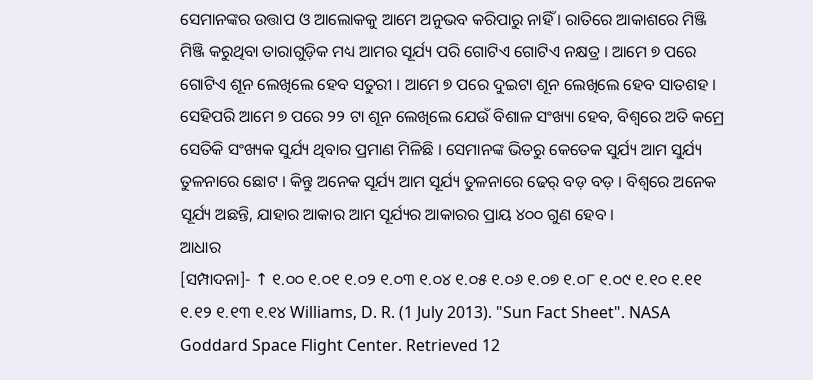ସେମାନଙ୍କର ଉତ୍ତାପ ଓ ଆଲୋକକୁ ଆମେ ଅନୁଭବ କରିପାରୁ ନାହିଁ । ରାତିରେ ଆକାଶରେ ମିଞ୍ଜି ମିଞ୍ଜି କରୁଥିବା ତାରାଗୁଡ଼ିକ ମଧ୍ୟ ଆମର ସୂର୍ଯ୍ୟ ପରି ଗୋଟିଏ ଗୋଟିଏ ନକ୍ଷତ୍ର । ଆମେ ୭ ପରେ ଗୋଟିଏ ଶୂନ ଲେଖିଲେ ହେବ ସତୁରୀ । ଆମେ ୭ ପରେ ଦୁଇଟା ଶୂନ ଲେଖିଲେ ହେବ ସାତଶହ । ସେହିପରି ଆମେ ୭ ପରେ ୨୨ ଟା ଶୂନ ଲେଖିଲେ ଯେଉଁ ବିଶାଳ ସଂଖ୍ୟା ହେବ, ବିଶ୍ୱରେ ଅତି କମ୍ରେ ସେତିକି ସଂଖ୍ୟକ ସୁର୍ଯ୍ୟ ଥିବାର ପ୍ରମାଣ ମିଳିଛି । ସେମାନଙ୍କ ଭିତରୁ କେତେକ ସୁର୍ଯ୍ୟ ଆମ ସୁର୍ଯ୍ୟ ତୁଳନାରେ ଛୋଟ । କିନ୍ତୁ ଅନେକ ସୂର୍ଯ୍ୟ ଆମ ସୂର୍ଯ୍ୟ ତୁଳନାରେ ଢେର୍ ବଡ଼ ବଡ଼ । ବିଶ୍ୱରେ ଅନେକ ସୂର୍ଯ୍ୟ ଅଛନ୍ତି, ଯାହାର ଆକାର ଆମ ସୂର୍ଯ୍ୟର ଆକାରର ପ୍ରାୟ ୪୦୦ ଗୁଣ ହେବ ।
ଆଧାର
[ସମ୍ପାଦନା]- ↑ ୧.୦୦ ୧.୦୧ ୧.୦୨ ୧.୦୩ ୧.୦୪ ୧.୦୫ ୧.୦୬ ୧.୦୭ ୧.୦୮ ୧.୦୯ ୧.୧୦ ୧.୧୧ ୧.୧୨ ୧.୧୩ ୧.୧୪ Williams, D. R. (1 July 2013). "Sun Fact Sheet". NASA Goddard Space Flight Center. Retrieved 12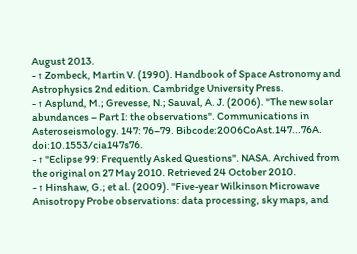August 2013.
- ↑ Zombeck, Martin V. (1990). Handbook of Space Astronomy and Astrophysics 2nd edition. Cambridge University Press.
- ↑ Asplund, M.; Grevesse, N.; Sauval, A. J. (2006). "The new solar abundances – Part I: the observations". Communications in Asteroseismology. 147: 76–79. Bibcode:2006CoAst.147...76A. doi:10.1553/cia147s76.
- ↑ "Eclipse 99: Frequently Asked Questions". NASA. Archived from the original on 27 May 2010. Retrieved 24 October 2010.
- ↑ Hinshaw, G.; et al. (2009). "Five-year Wilkinson Microwave Anisotropy Probe observations: data processing, sky maps, and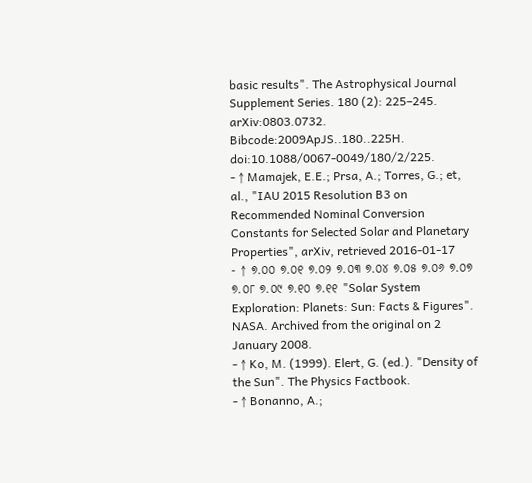basic results". The Astrophysical Journal Supplement Series. 180 (2): 225–245. arXiv:0803.0732. Bibcode:2009ApJS..180..225H. doi:10.1088/0067-0049/180/2/225.
- ↑ Mamajek, E.E.; Prsa, A.; Torres, G.; et, al., "IAU 2015 Resolution B3 on Recommended Nominal Conversion Constants for Selected Solar and Planetary Properties", arXiv, retrieved 2016-01-17
- ↑ ୭.୦୦ ୭.୦୧ ୭.୦୨ ୭.୦୩ ୭.୦୪ ୭.୦୫ ୭.୦୬ ୭.୦୭ ୭.୦୮ ୭.୦୯ ୭.୧୦ ୭.୧୧ "Solar System Exploration: Planets: Sun: Facts & Figures". NASA. Archived from the original on 2 January 2008.
- ↑ Ko, M. (1999). Elert, G. (ed.). "Density of the Sun". The Physics Factbook.
- ↑ Bonanno, A.;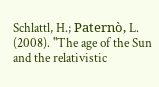Schlattl, H.; Paternò, L. (2008). "The age of the Sun and the relativistic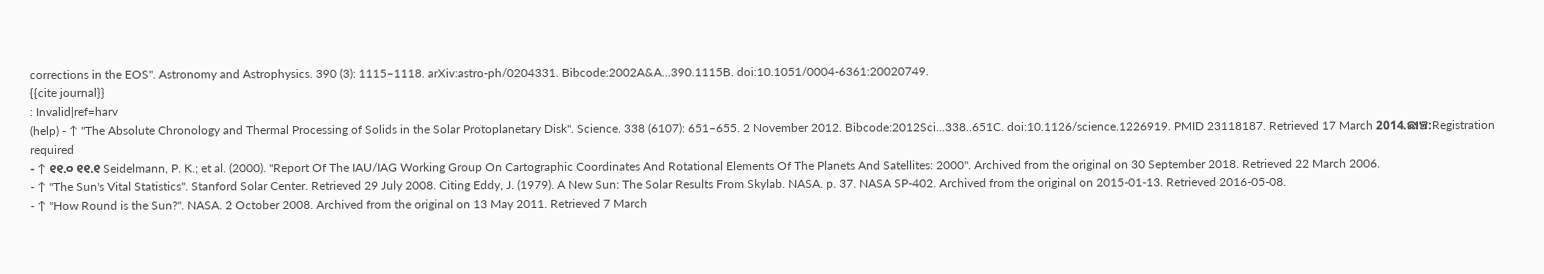corrections in the EOS". Astronomy and Astrophysics. 390 (3): 1115–1118. arXiv:astro-ph/0204331. Bibcode:2002A&A...390.1115B. doi:10.1051/0004-6361:20020749.
{{cite journal}}
: Invalid|ref=harv
(help) - ↑ "The Absolute Chronology and Thermal Processing of Solids in the Solar Protoplanetary Disk". Science. 338 (6107): 651–655. 2 November 2012. Bibcode:2012Sci...338..651C. doi:10.1126/science.1226919. PMID 23118187. Retrieved 17 March 2014.ଛାଞ୍ଚ:Registration required
- ↑ ୧୧.୦ ୧୧.୧ Seidelmann, P. K.; et al. (2000). "Report Of The IAU/IAG Working Group On Cartographic Coordinates And Rotational Elements Of The Planets And Satellites: 2000". Archived from the original on 30 September 2018. Retrieved 22 March 2006.
- ↑ "The Sun's Vital Statistics". Stanford Solar Center. Retrieved 29 July 2008. Citing Eddy, J. (1979). A New Sun: The Solar Results From Skylab. NASA. p. 37. NASA SP-402. Archived from the original on 2015-01-13. Retrieved 2016-05-08.
- ↑ "How Round is the Sun?". NASA. 2 October 2008. Archived from the original on 13 May 2011. Retrieved 7 March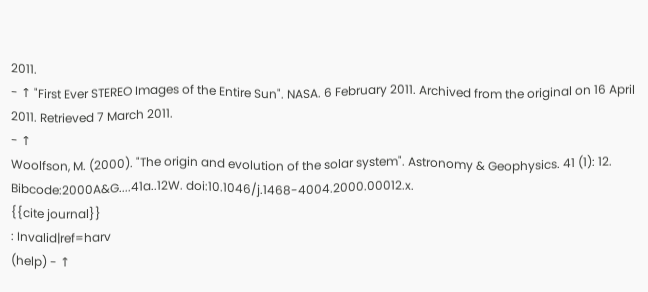2011.
- ↑ "First Ever STEREO Images of the Entire Sun". NASA. 6 February 2011. Archived from the original on 16 April 2011. Retrieved 7 March 2011.
- ↑
Woolfson, M. (2000). "The origin and evolution of the solar system". Astronomy & Geophysics. 41 (1): 12. Bibcode:2000A&G....41a..12W. doi:10.1046/j.1468-4004.2000.00012.x.
{{cite journal}}
: Invalid|ref=harv
(help) - ↑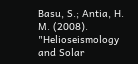Basu, S.; Antia, H. M. (2008). "Helioseismology and Solar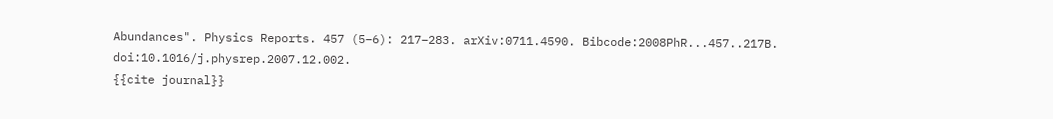Abundances". Physics Reports. 457 (5–6): 217–283. arXiv:0711.4590. Bibcode:2008PhR...457..217B. doi:10.1016/j.physrep.2007.12.002.
{{cite journal}}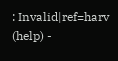: Invalid|ref=harv
(help) -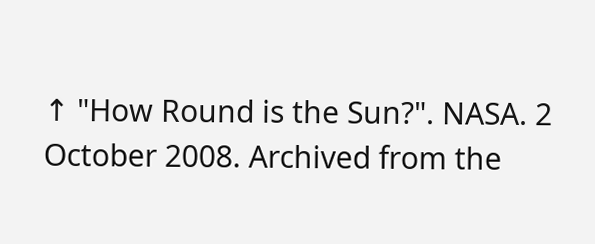↑ "How Round is the Sun?". NASA. 2 October 2008. Archived from the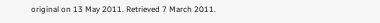original on 13 May 2011. Retrieved 7 March 2011.